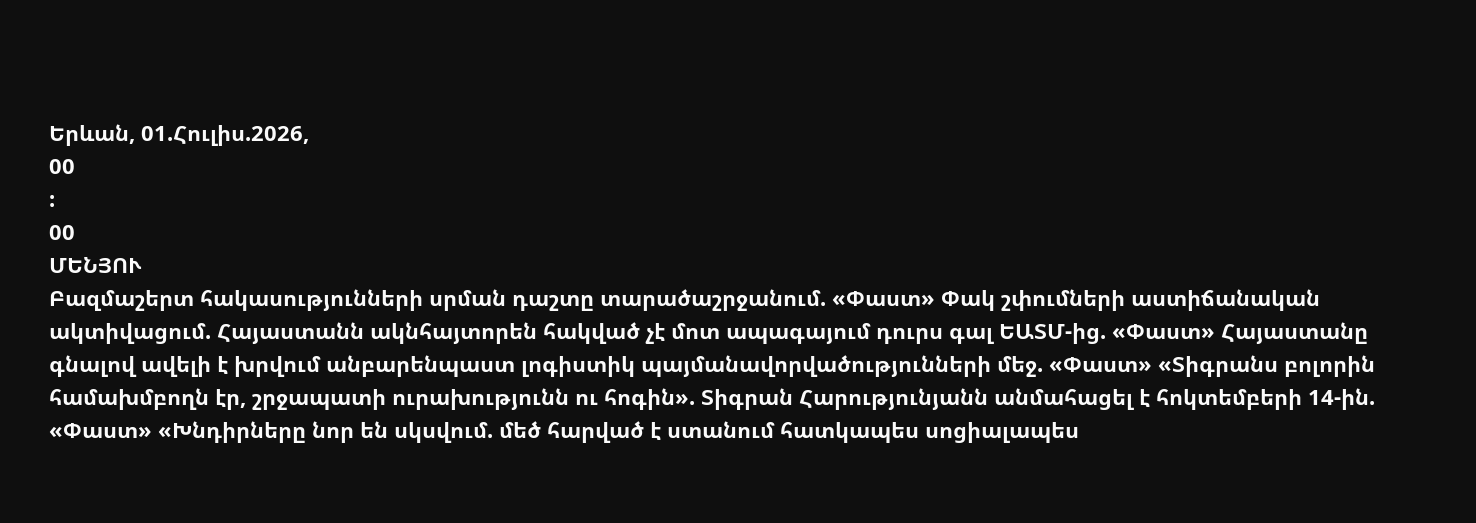Երևան, 01.Հուլիս.2026,
00
:
00
ՄԵՆՅՈՒ
Բազմաշերտ հակասությունների սրման դաշտը տարածաշրջանում. «Փաստ» Փակ շփումների աստիճանական ակտիվացում. Հայաստանն ակնհայտորեն հակված չէ մոտ ապագայում դուրս գալ ԵԱՏՄ-ից. «Փաստ» Հայաստանը գնալով ավելի է խրվում անբարենպաստ լոգիստիկ պայմանավորվածությունների մեջ. «Փաստ» «Տիգրանս բոլորին համախմբողն էր, շրջապատի ուրախությունն ու հոգին». Տիգրան Հարությունյանն անմահացել է հոկտեմբերի 14-ին. «Փաստ» «Խնդիրները նոր են սկսվում. մեծ հարված է ստանում հատկապես սոցիալապես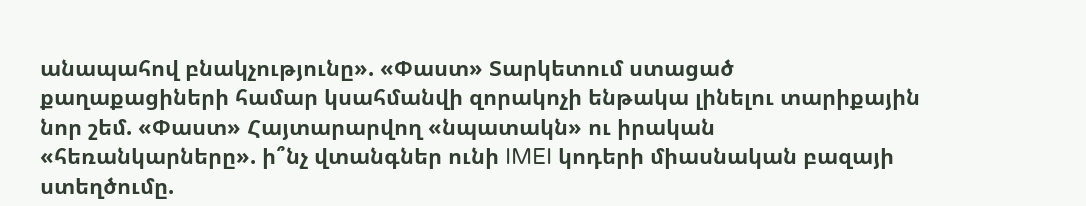անապահով բնակչությունը». «Փաստ» Տարկետում ստացած քաղաքացիների համար կսահմանվի զորակոչի ենթակա լինելու տարիքային նոր շեմ. «Փաստ» Հայտարարվող «նպատակն» ու իրական «հեռանկարները». ի՞նչ վտանգներ ունի IMEI կոդերի միասնական բազայի ստեղծումը.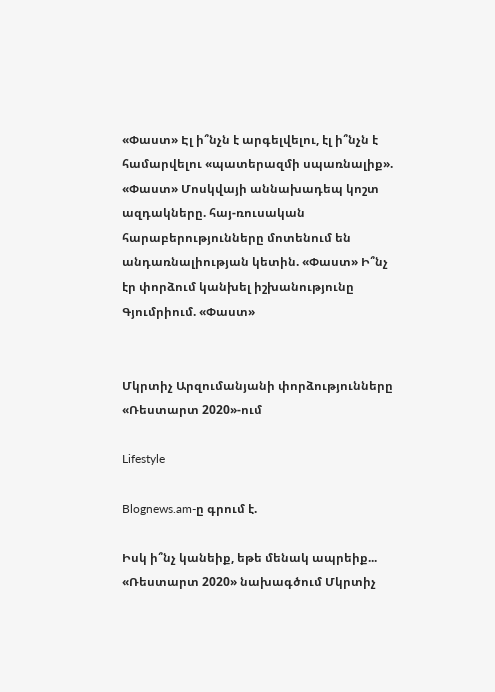«Փաստ» Էլ ի՞նչն է արգելվելու, էլ ի՞նչն է համարվելու «պատերազմի սպառնալիք». «Փաստ» Մոսկվայի աննախադեպ կոշտ ազդակները. հայ-ռուսական հարաբերությունները մոտենում են անդառնալիության կետին. «Փաստ» Ի՞նչ էր փորձում կանխել իշխանությունը Գյումրիում. «Փաստ»


Մկրտիչ Արզումանյանի փորձությունները «Ռեստարտ 2020»-ում

Lifestyle

Blognews.am-ը գրում է.

Իսկ ի՞նչ կանեիք, եթե մենակ ապրեիք... «Ռեստարտ 2020» նախագծում Մկրտիչ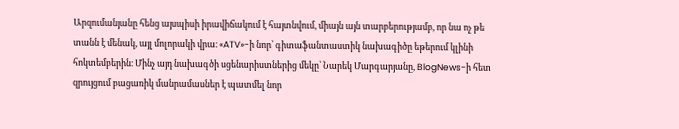Արզումանյանը հենց այսպիսի իրավիճակում է հայտնվում, միայն այն տարբերությամբ, որ նա ոչ թե տանն է մենակ, այլ մոլորակի վրա։ «ATV»-ի նոր՝ գիտաֆանտաստիկ նախագիծը եթերում կլինի հոկտեմբերին։ Մինչ այդ նախագծի սցենարիստներից մեկը՝ Նարեկ Մարգարյանը, BlogNews-ի հետ զրույցում բացառիկ մանրամասներ է պատմել նոր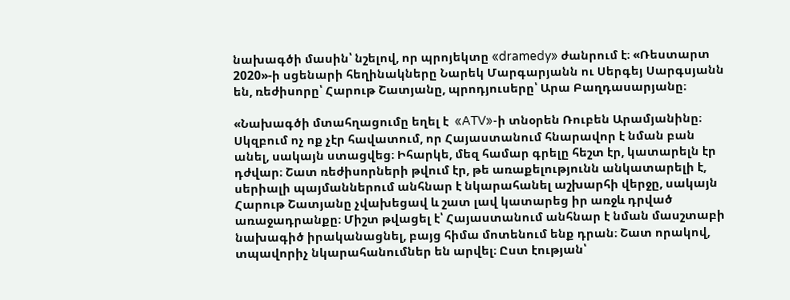նախագծի մասին՝ նշելով, որ պրոյեկտը «dramedy» ժանրում է։ «Ռեստարտ 2020»-ի սցենարի հեղինակները Նարեկ Մարգարյանն ու Սերգեյ Սարգսյանն են, ռեժիսորը՝ Հարութ Շատյանը, պրոդյուսերը՝ Արա Բաղդասարյանը։

«Նախագծի մտահղացումը եղել է  «ATV»-ի տնօրեն Ռուբեն Արամյանինը։ Սկզբում ոչ ոք չէր հավատում, որ Հայաստանում հնարավոր է նման բան անել, սակայն ստացվեց։ Իհարկե, մեզ համար գրելը հեշտ էր, կատարելն էր դժվար։ Շատ ռեժիսորների թվում էր, թե առաքելությունն անկատարելի է, սերիալի պայմաններում անհնար է նկարահանել աշխարհի վերջը, սակայն Հարութ Շատյանը չվախեցավ և շատ լավ կատարեց իր առջև դրված առաջադրանքը։ Միշտ թվացել է՝ Հայաստանում անհնար է նման մասշտաբի նախագիծ իրականացնել, բայց հիմա մոտենում ենք դրան։ Շատ որակով, տպավորիչ նկարահանումներ են արվել։ Ըստ էության՝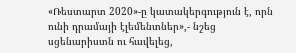«Ռեստարտ 2020»-ը կատակերգություն է, որն ունի դրամայի էլեմենտներ»,- նշեց սցենարիստն ու հավելեց,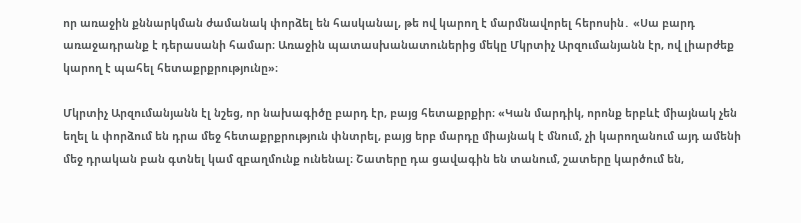որ առաջին քննարկման ժամանակ փորձել են հասկանալ, թե ով կարող է մարմնավորել հերոսին․ «Սա բարդ առաջադրանք է դերասանի համար։ Առաջին պատասխանատուներից մեկը Մկրտիչ Արզումանյանն էր, ով լիարժեք կարող է պահել հետաքրքրությունը»։

Մկրտիչ Արզումանյանն էլ նշեց, որ նախագիծը բարդ էր, բայց հետաքրքիր։ «Կան մարդիկ, որոնք երբևէ միայնակ չեն եղել և փորձում են դրա մեջ հետաքրքրություն փնտրել, բայց երբ մարդը միայնակ է մնում, չի կարողանում այդ ամենի մեջ դրական բան գտնել կամ զբաղմունք ունենալ։ Շատերը դա ցավագին են տանում, շատերը կարծում են,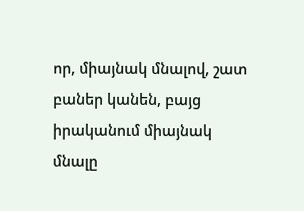որ, միայնակ մնալով, շատ բաներ կանեն, բայց իրականում միայնակ մնալը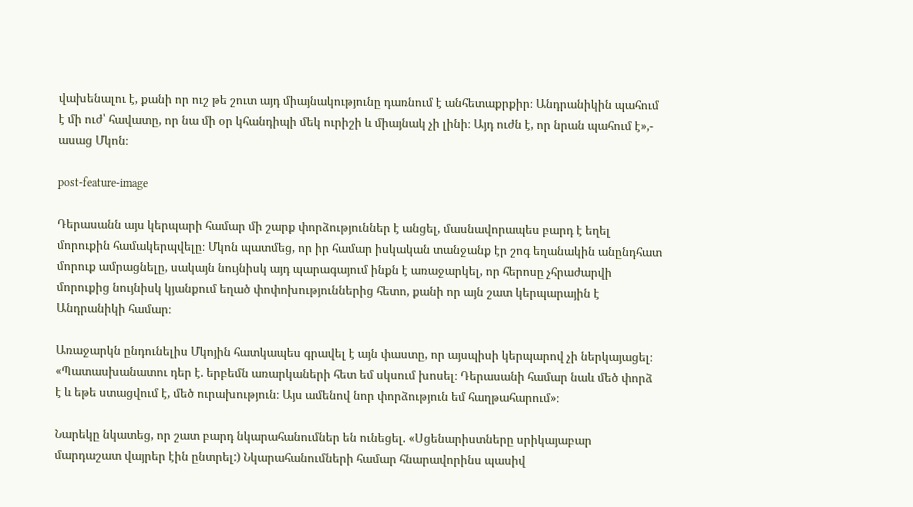վախենալու է, քանի որ ուշ թե շուտ այդ միայնակությունը դառնում է անհետաքրքիր։ Անդրանիկին պահում է մի ուժ՝ հավատը, որ նա մի օր կհանդիպի մեկ ուրիշի և միայնակ չի լինի։ Այդ ուժն է, որ նրան պահում է»,- ասաց Մկոն։

post-feature-image

Դերասանն այս կերպարի համար մի շարք փորձություններ է անցել, մասնավորապես բարդ է եղել մորուքին համակերպվելը։ Մկոն պատմեց, որ իր համար իսկական տանջանք էր շոգ եղանակին անընդհատ մորուք ամրացնելը, սակայն նույնիսկ այդ պարագայում ինքն է առաջարկել, որ հերոսը չհրաժարվի մորուքից նույնիսկ կյանքում եղած փոփոխություններից հետո, քանի որ այն շատ կերպարային է Անդրանիկի համար։

Առաջարկն ընդունելիս Մկոյին հատկապես գրավել է այն փաստը, որ այսպիսի կերպարով չի ներկայացել։ «Պատասխանատու դեր է. երբեմն առարկաների հետ եմ սկսում խոսել։ Դերասանի համար նաև մեծ փորձ է և եթե ստացվում է, մեծ ուրախություն։ Այս ամենով նոր փորձություն եմ հաղթահարում»։

Նարեկը նկատեց, որ շատ բարդ նկարահանումներ են ունեցել. «Սցենարիստները սրիկայաբար մարդաշատ վայրեր էին ընտրել:) Նկարահանումների համար հնարավորինս պասիվ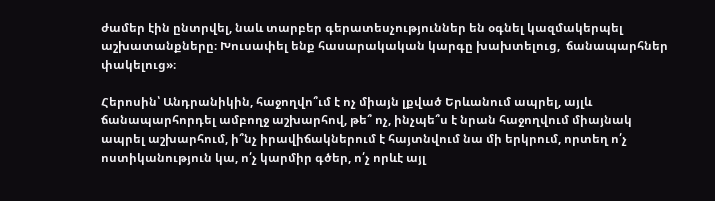ժամեր էին ընտրվել, նաև տարբեր գերատեսչություններ են օգնել կազմակերպել աշխատանքները։ Խուսափել ենք հասարակական կարգը խախտելուց,  ճանապարհներ փակելուց»։

Հերոսին՝ Անդրանիկին, հաջողվո՞ւմ է ոչ միայն լքված Երևանում ապրել, այլև ճանապարհորդել ամբողջ աշխարհով, թե՞ ոչ, ինչպե՞ս է նրան հաջողվում միայնակ ապրել աշխարհում, ի՞նչ իրավիճակներում է հայտնվում նա մի երկրում, որտեղ ո՛չ ոստիկանություն կա, ո՛չ կարմիր գծեր, ո՛չ որևէ այլ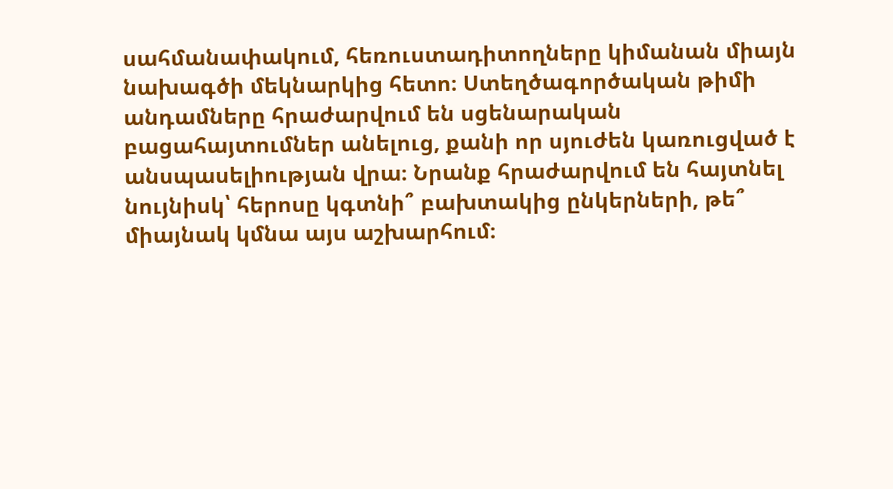սահմանափակում, հեռուստադիտողները կիմանան միայն նախագծի մեկնարկից հետո։ Ստեղծագործական թիմի անդամները հրաժարվում են սցենարական  բացահայտումներ անելուց, քանի որ սյուժեն կառուցված է անսպասելիության վրա։ Նրանք հրաժարվում են հայտնել նույնիսկ՝ հերոսը կգտնի՞ բախտակից ընկերների, թե՞ միայնակ կմնա այս աշխարհում։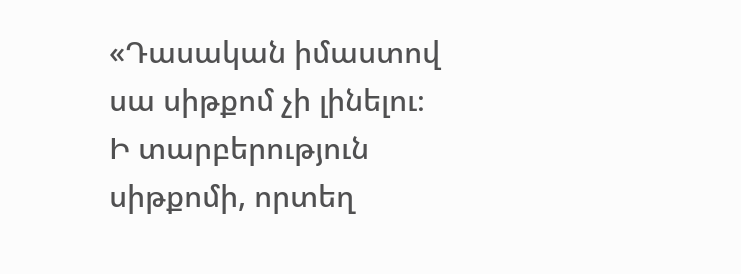«Դասական իմաստով սա սիթքոմ չի լինելու։ Ի տարբերություն սիթքոմի, որտեղ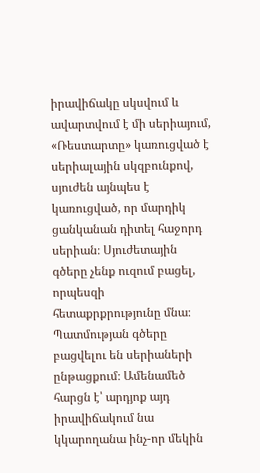իրավիճակը սկսվում և ավարտվում է մի սերիայում, «Ռեստարտը» կառուցված է սերիալային սկզբունքով, սյուժեն այնպես է կառուցված, որ մարդիկ ցանկանան դիտել հաջորդ սերիան։ Սյուժետային գծերը չենք ուզում բացել, որպեսզի հետաքրքրությունը մնա։ Պատմության գծերը բացվելու են սերիաների ընթացքում։ Ամենամեծ  հարցն է՝ արդյոք այդ իրավիճակում նա կկարողանա ինչ-որ մեկին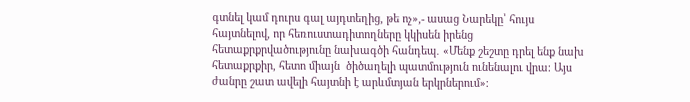գտնել կամ դուրս գալ այդտեղից, թե ոչ»,- ասաց Նարեկը՝ հույս հայտնելով, որ հեռուստադիտողները կկիսեն իրենց հետաքրքրվածությունը նախագծի հանդեպ․ «Մենք շեշտը դրել ենք նախ հետաքրքիր, հետո միայն  ծիծաղելի պատմություն ունենալու վրա։ Այս ժանրը շատ ավելի հայտնի է արևմտյան երկրներում»։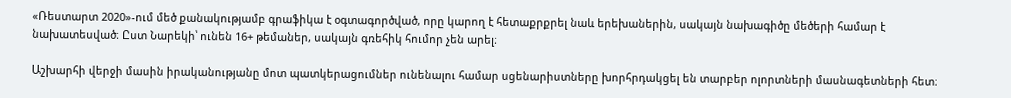«Ռեստարտ 2020»-ում մեծ քանակությամբ գրաֆիկա է օգտագործված, որը կարող է հետաքրքրել նաև երեխաներին, սակայն նախագիծը մեծերի համար է նախատեսված։ Ըստ Նարեկի՝ ունեն 16+ թեմաներ, սակայն գռեհիկ հումոր չեն արել։

Աշխարհի վերջի մասին իրականությանը մոտ պատկերացումներ ունենալու համար սցենարիստները խորհրդակցել են տարբեր ոլորտների մասնագետների հետ։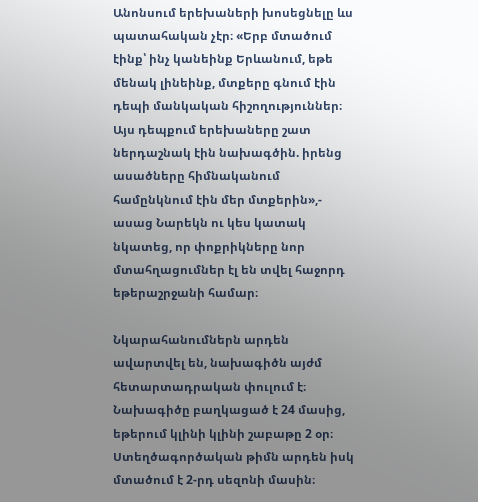Անոնսում երեխաների խոսեցնելը ևս պատահական չէր։ «Երբ մտածում էինք՝ ինչ կանեինք Երևանում, եթե մենակ լինեինք, մտքերը գնում էին դեպի մանկական հիշողություններ։ Այս դեպքում երեխաները շատ ներդաշնակ էին նախագծին. իրենց ասածները հիմնականում համընկնում էին մեր մտքերին»,- ասաց Նարեկն ու կես կատակ նկատեց, որ փոքրիկները նոր մտահղացումներ էլ են տվել հաջորդ եթերաշրջանի համար։

Նկարահանումներն արդեն ավարտվել են, նախագիծն այժմ հետարտադրական փուլում է։ Նախագիծը բաղկացած է 24 մասից, եթերում կլինի կլինի շաբաթը 2 օր։ Ստեղծագործական թիմն արդեն իսկ մտածում է 2-րդ սեզոնի մասին։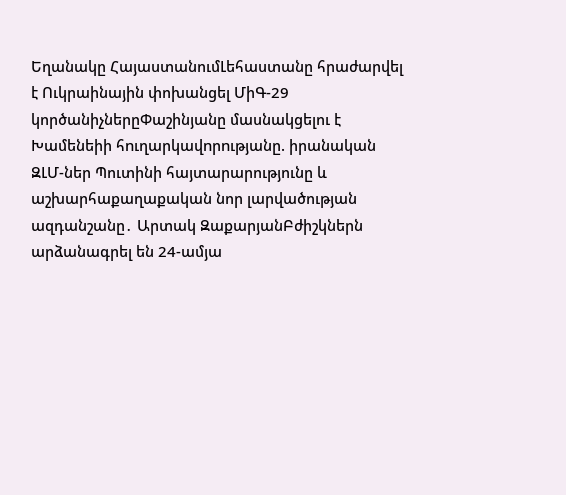Եղանակը ՀայաստանումԼեհաստանը հրաժարվել է Ուկրաինային փոխանցել ՄիԳ-29 կործանիչներըՓաշինյանը մասնակցելու է Խամենեիի հnւղարկավnրnւթյանը. իրանական ԶԼՄ-ներ Պուտինի հայտարարությունը և աշխարհաքաղաքական նոր լարվածության ազդանշանը․ Արտակ ԶաքարյանԲժիշկներն արձանագրել են 24-ամյա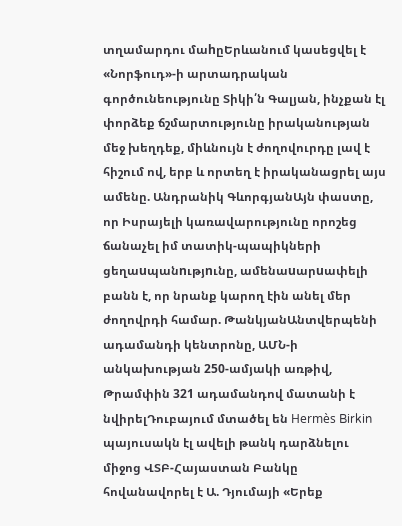տղամարդու մաhըԵրևանում կասեցվել է «Նորֆուդ»-ի արտադրական գործունեությունը Տիկի՛ն Գալյան, ինչքան էլ փորձեք ճշմարտությունը իրականության մեջ խեղդեք, միևնույն է ժողովուրդը լավ է հիշում ով, երբ և որտեղ է իրականացրել այս ամենը. Անդրանիկ ԳևորգյանԱյն փաստը, որ Իսրայելի կառավարությունը որոշեց ճանաչել իմ տատիկ-պապիկների ցեղաuպանnւթյnւնը, ամենաuարuափելի բանն է, որ նրանք կարող էին անել մեր ժողովրդի համար. ԹանկյանԱնտվերպենի ադամանդի կենտրոնը, ԱՄՆ-ի անկախության 250-ամյակի առթիվ, Թրամփին 321 ադամանդով մատանի է նվիրելԴուբայում մտածել են Hermès Birkin պայուսակն էլ ավելի թանկ դարձնելու միջոց ՎՏԲ-Հայաստան Բանկը հովանավորել է Ա. Դյումայի «Երեք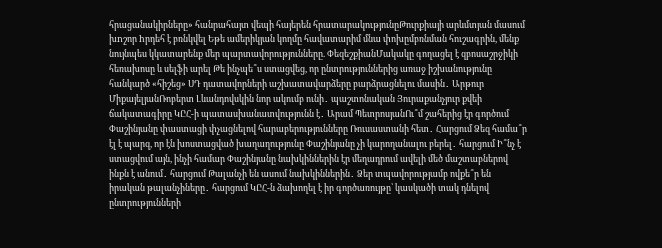հրացանակիրները» հանրահայտ վեպի հայերեն հրատարակությունըԹուրքիայի արևմտյան մասում խnշոր hրդեհ է բռնկվել Եթե ամերիկյան կողմը հավատարիմ մնա փոխըմբռնման հուշագրին, մենք նույնպես կկատարենք մեր պարտավորությունները. ՓեզեշքիանՄակակը գողացել է զբոսաշրջիկի հեռախոսը և սելֆի արել Թե ինչպե՞ս ստացվեց, որ ընտրություններից առաջ իշխանությունը հանկարծ «հիշեց» ՍԴ դատավորների աշխատավարձերը բարձրացնելու մասին․ Արթուր ՄիքայելյանՌոբերտ Լևանդովսկին նոր ակումբ ունի․ պաշտոնական Յուրաքանչյուր քվեի ճակատագիրը ԿԸՀ-ի պատասխանատվությունն է․ Արամ ՊետրոսյանՈւ՞մ շահերից էր գործում Փաշինյանը փաստացի փչացնելով հարաբերությունները Ռուսաստանի հետ․ Հարցում Ձեզ համա՞ր էլ է պարզ, որ էն խոստացված խաղաղությունը Փաշինյանը չի կարողանալու բերել․ հարցում Ի՞նչ է ստացվում այն, ինչի համար Փաշինյանը նախկիններին էր մեղադրում ավելի մեծ մաշտաբներով ինքն է անում․ հարցում Թալանչի են ասում նախկիններին․ Ձեր տպավորությամբ ովքե՞ր են իրական թալանչիները․ հարցում ԿԸՀ-ն ձախողել է իր գործառույթը՝ կասկածի տակ դնելով ընտրությունների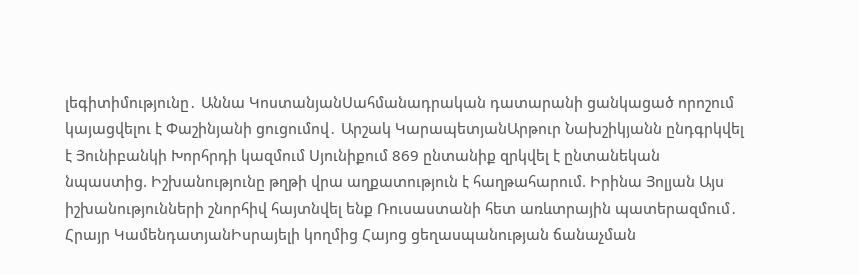լեգիտիմությունը․ Աննա ԿոստանյանՍահմանադրական դատարանի ցանկացած որոշում կայացվելու է Փաշինյանի ցուցումով․ Արշակ ԿարապետյանԱրթուր Նախշիկյանն ընդգրկվել է Յունիբանկի Խորհրդի կազմում Սյունիքում 869 ընտանիք զրկվել է ընտանեկան նպաստից. Իշխանությունը թղթի վրա աղքատություն է հաղթահարում. Իրինա Յոլյան Այս իշխանությունների շնորհիվ հայտնվել ենք Ռուսաստանի հետ առևտրային պատերազմում․ Հրայր ԿամենդատյանԻսրայելի կողմից Հայոց ցեղասպանության ճանաչման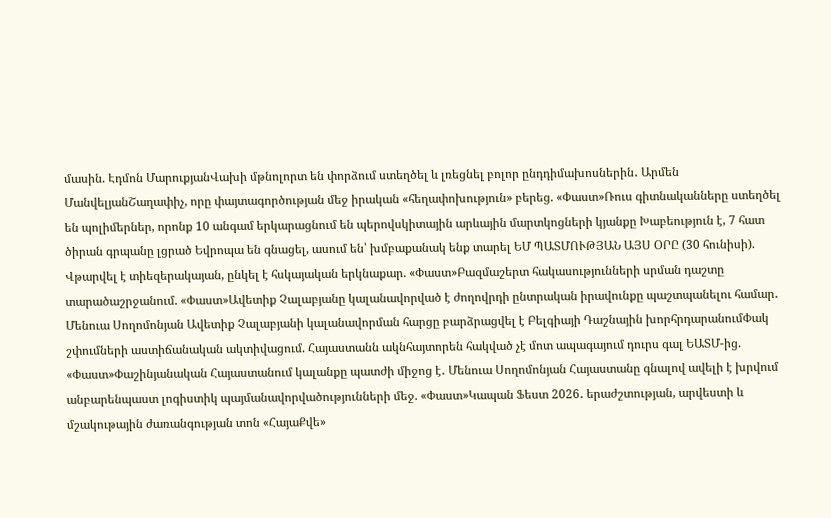մասին. Էդմոն ՄարուքյանՎախի մթնոլորտ են փորձում ստեղծել և լռեցնել բոլոր ընդդիմախոսներին․ Արմեն ՄանվելյանՇաղափիչ, որը փայտագործության մեջ իրական «հեղափոխություն» բերեց. «Փաստ»Ռուս գիտնականները ստեղծել են պոլիմերներ, որոնք 10 անգամ երկարացնում են պերովսկիտային արևային մարտկոցների կյանքը Խաբեություն է, 7 հատ ծիրան գրպանը լցրած Եվրոպա են գնացել, ասում են՝ խմբաքանակ ենք տարել ԵՄ ՊԱՏՄՈՒԹՅԱՆ ԱՅՍ ՕՐԸ (30 հունիսի). Վթարվել է տիեզերակայան, ընկել է հսկայական երկնաքար. «Փաստ»Բազմաշերտ հակասությունների սրման դաշտը տարածաշրջանում. «Փաստ»Ավետիք Չալաբյանը կալանավորված է ժողովրդի ընտրական իրավունքը պաշտպանելու համար․ Մենուա Սողոմոնյան Ավետիք Չալաբյանի կալանավորման հարցը բարձրացվել է Բելգիայի Դաշնային խորհրդարանումՓակ շփումների աստիճանական ակտիվացում. Հայաստանն ակնհայտորեն հակված չէ մոտ ապագայում դուրս գալ ԵԱՏՄ-ից. «Փաստ»Փաշինյանական Հայաստանում կալանքը պատժի միջոց է․ Մենուա Սողոմոնյան Հայաստանը գնալով ավելի է խրվում անբարենպաստ լոգիստիկ պայմանավորվածությունների մեջ. «Փաստ»Կապան Ֆեստ 2026․ երաժշտության, արվեստի և մշակութային ժառանգության տոն «ՀայաՔվե»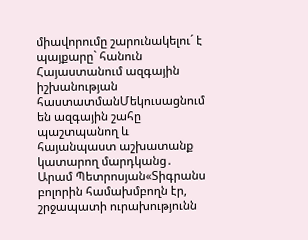միավորումը շարունակելու´ է պայքարը` հանուն Հայաստանում ազգային իշխանության հաստատմանՄեկուսացնում են ազգային շահը պաշտպանող և հայանպաստ աշխատանք կատարող մարդկանց․ Արամ Պետրոսյան«Տիգրանս բոլորին համախմբողն էր, շրջապատի ուրախությունն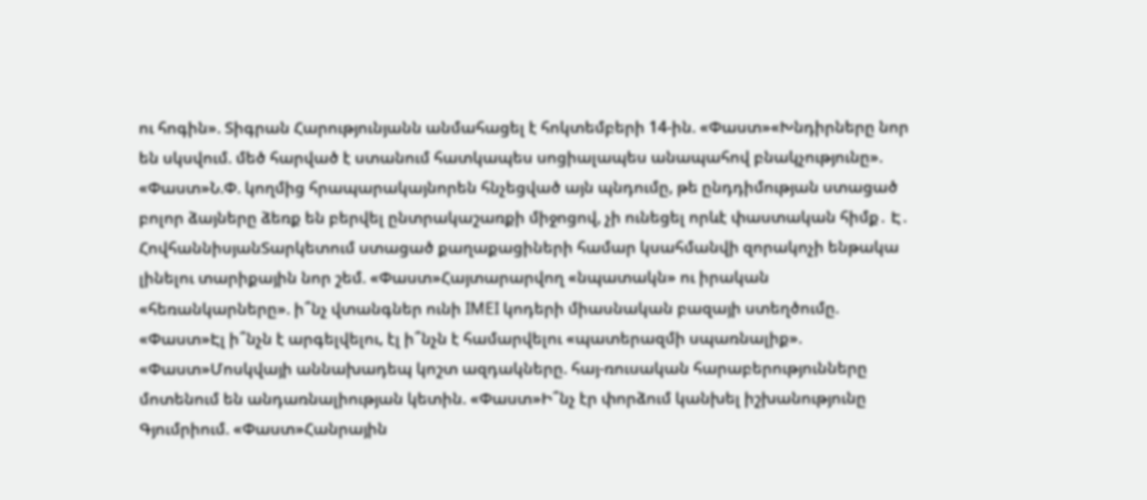ու հոգին». Տիգրան Հարությունյանն անմահացել է հոկտեմբերի 14-ին. «Փաստ»«Խնդիրները նոր են սկսվում. մեծ հարված է ստանում հատկապես սոցիալապես անապահով բնակչությունը». «Փաստ»Ն.Փ. կողմից հրապարակայնորեն հնչեցված այն պնդումը, թե ընդդիմության ստացած բոլոր ձայները ձեռք են բերվել ընտրակաշառքի միջոցով, չի ունեցել որևէ փաստական հիմք․ Է․ ՀովհաննիսյանՏարկետում ստացած քաղաքացիների համար կսահմանվի զորակոչի ենթակա լինելու տարիքային նոր շեմ. «Փաստ»Հայտարարվող «նպատակն» ու իրական «հեռանկարները». ի՞նչ վտանգներ ունի IMEI կոդերի միասնական բազայի ստեղծումը. «Փաստ»Էլ ի՞նչն է արգելվելու, էլ ի՞նչն է համարվելու «պատերազմի սպառնալիք». «Փաստ»Մոսկվայի աննախադեպ կոշտ ազդակները. հայ-ռուսական հարաբերությունները մոտենում են անդառնալիության կետին. «Փաստ»Ի՞նչ էր փորձում կանխել իշխանությունը Գյումրիում. «Փաստ»Հանրային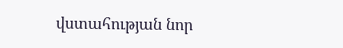վստահության նոր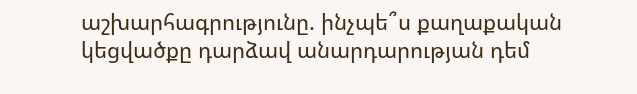աշխարհագրությունը. ինչպե՞ս քաղաքական կեցվածքը դարձավ անարդարության դեմ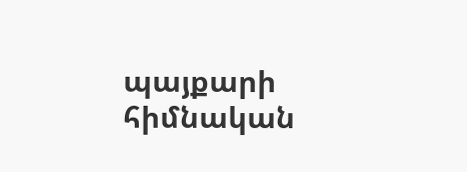պայքարի հիմնական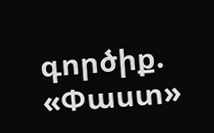գործիք. «Փաստ»